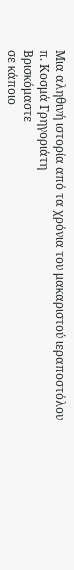Μια αληθινή ιστορία από τα χρόνια του μακαριστού ιεραποστόλου π. Κοσμά Γρηγοριάτη
Βρισκόμαστε
σε κάποιο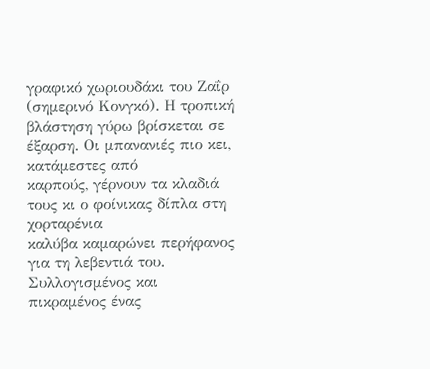γραφικό χωριουδάκι του Ζαΐρ (σημερινό Κονγκό). Η τροπική
βλάστηση γύρω βρίσκεται σε έξαρση. Οι μπανανιές πιο κει, κατάμεστες από
καρπούς, γέρνουν τα κλαδιά τους κι ο φοίνικας δίπλα στη χορταρένια
καλύβα καμαρώνει περήφανος για τη λεβεντιά του.
Συλλογισμένος και πικραμένος ένας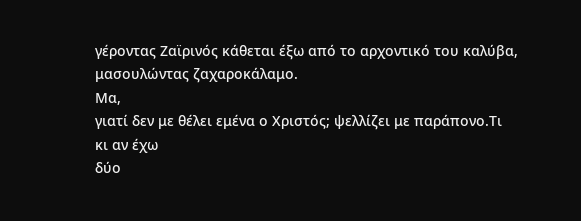γέροντας Ζαϊρινός κάθεται έξω από το αρχοντικό του καλύβα, μασουλώντας ζαχαροκάλαμο.
Μα,
γιατί δεν με θέλει εμένα ο Χριστός; ψελλίζει με παράπονο.Τι κι αν έχω
δύο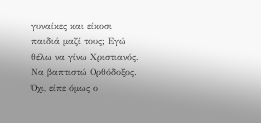γυναίκες και είκοσι παιδιά μαζί τους; Εγώ θέλω να γίνω Χριστιανός.
Να βαπτιστώ Ορθόδοξος. Όχι, είπε όμως ο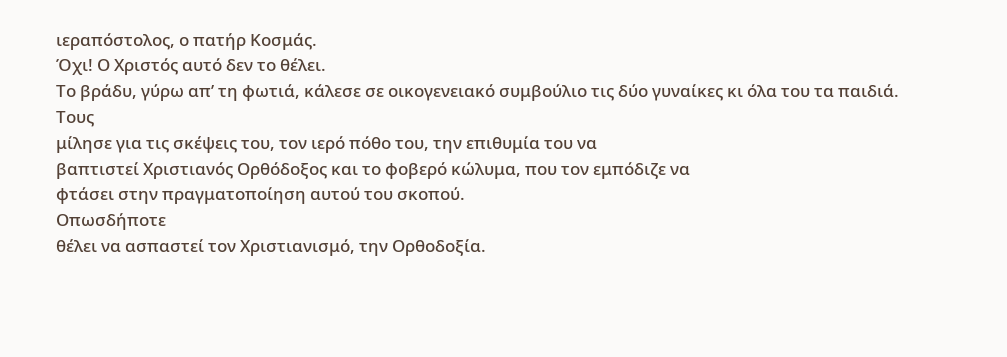ιεραπόστολος, ο πατήρ Κοσμάς.
Όχι! Ο Χριστός αυτό δεν το θέλει.
Το βράδυ, γύρω απ’ τη φωτιά, κάλεσε σε οικογενειακό συμβούλιο τις δύο γυναίκες κι όλα του τα παιδιά.
Τους
μίλησε για τις σκέψεις του, τον ιερό πόθο του, την επιθυμία του να
βαπτιστεί Χριστιανός Ορθόδοξος και το φοβερό κώλυμα, που τον εμπόδιζε να
φτάσει στην πραγματοποίηση αυτού του σκοπού.
Οπωσδήποτε
θέλει να ασπαστεί τον Χριστιανισμό, την Ορθοδοξία.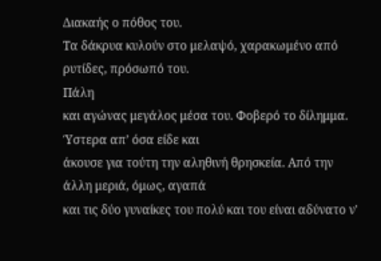Διακαής ο πόθος του.
Τα δάκρυα κυλούν στο μελαψό, χαρακωμένο από ρυτίδες, πρόσωπό του.
Πάλη
και αγώνας μεγάλος μέσα του. Φοβερό το δίλημμα. Ύστερα απ’ όσα είδε και
άκουσε για τούτη την αληθινή θρησκεία. Από την άλλη μεριά, όμως, αγαπά
και τις δύο γυναίκες του πολύ και του είναι αδύνατο ν'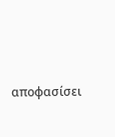αποφασίσει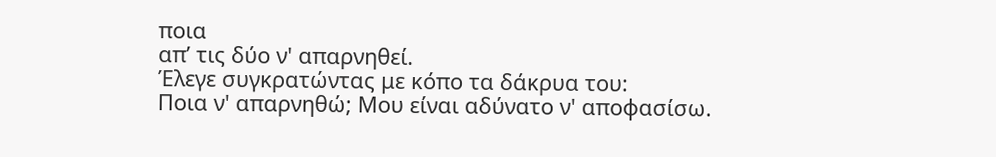ποια
απ’ τις δύο ν' απαρνηθεί.
Έλεγε συγκρατώντας με κόπο τα δάκρυα του:
Ποια ν' απαρνηθώ; Μου είναι αδύνατο ν' αποφασίσω.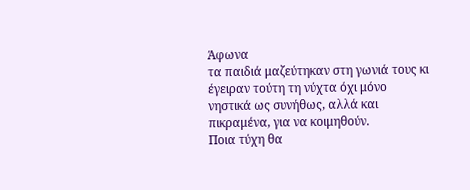Άφωνα
τα παιδιά μαζεύτηκαν στη γωνιά τους κι έγειραν τούτη τη νύχτα όχι μόνο
νηστικά ως συνήθως, αλλά και πικραμένα, για να κοιμηθούν.
Ποια τύχη θα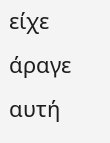είχε άραγε αυτή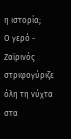η ιστορία;
Ο γερό - Ζαϊρινός στριφογύριζε όλη τη νύχτα στα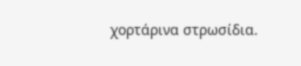χορτάρινα στρωσίδια.